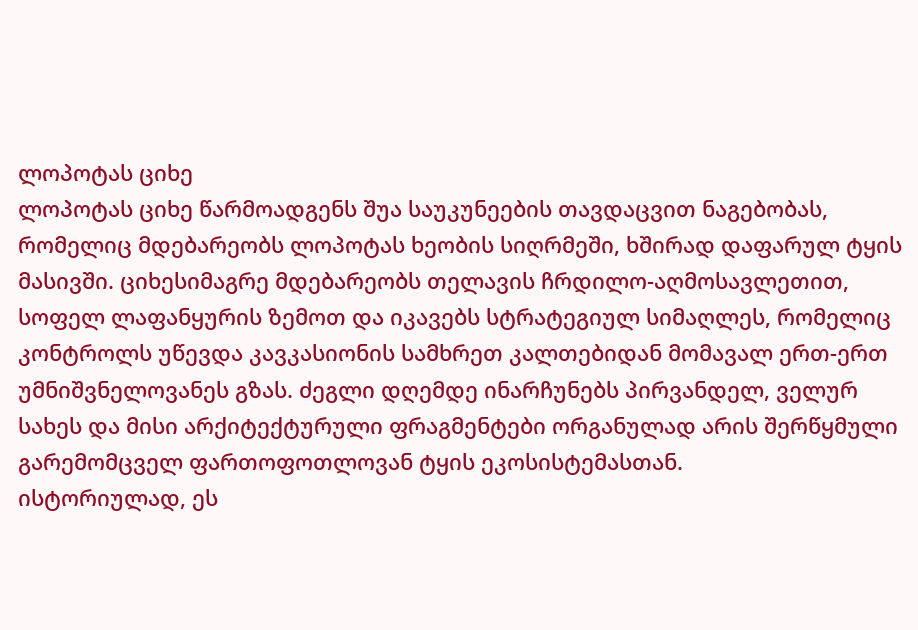ლოპოტას ციხე
ლოპოტას ციხე წარმოადგენს შუა საუკუნეების თავდაცვით ნაგებობას, რომელიც მდებარეობს ლოპოტას ხეობის სიღრმეში, ხშირად დაფარულ ტყის მასივში. ციხესიმაგრე მდებარეობს თელავის ჩრდილო-აღმოსავლეთით, სოფელ ლაფანყურის ზემოთ და იკავებს სტრატეგიულ სიმაღლეს, რომელიც კონტროლს უწევდა კავკასიონის სამხრეთ კალთებიდან მომავალ ერთ-ერთ უმნიშვნელოვანეს გზას. ძეგლი დღემდე ინარჩუნებს პირვანდელ, ველურ სახეს და მისი არქიტექტურული ფრაგმენტები ორგანულად არის შერწყმული გარემომცველ ფართოფოთლოვან ტყის ეკოსისტემასთან.
ისტორიულად, ეს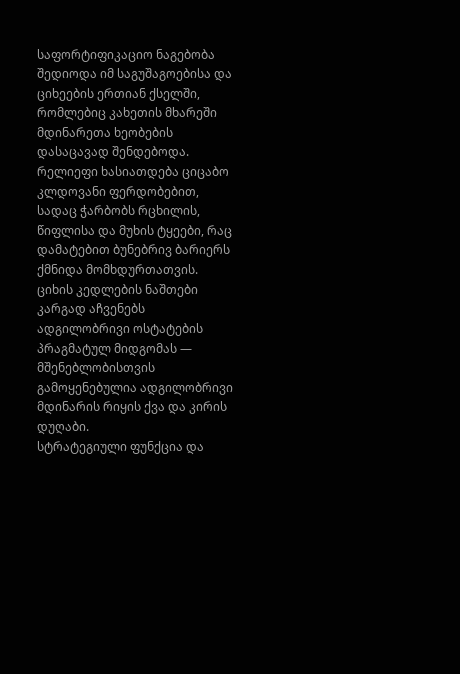საფორტიფიკაციო ნაგებობა შედიოდა იმ საგუშაგოებისა და ციხეების ერთიან ქსელში, რომლებიც კახეთის მხარეში მდინარეთა ხეობების დასაცავად შენდებოდა. რელიეფი ხასიათდება ციცაბო კლდოვანი ფერდობებით, სადაც ჭარბობს რცხილის, წიფლისა და მუხის ტყეები, რაც დამატებით ბუნებრივ ბარიერს ქმნიდა მომხდურთათვის. ციხის კედლების ნაშთები კარგად აჩვენებს ადგილობრივი ოსტატების პრაგმატულ მიდგომას — მშენებლობისთვის გამოყენებულია ადგილობრივი მდინარის რიყის ქვა და კირის დუღაბი.
სტრატეგიული ფუნქცია და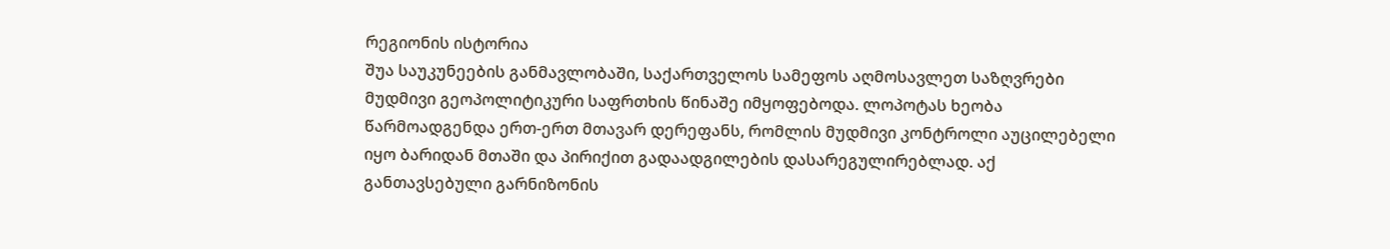რეგიონის ისტორია
შუა საუკუნეების განმავლობაში, საქართველოს სამეფოს აღმოსავლეთ საზღვრები მუდმივი გეოპოლიტიკური საფრთხის წინაშე იმყოფებოდა. ლოპოტას ხეობა წარმოადგენდა ერთ-ერთ მთავარ დერეფანს, რომლის მუდმივი კონტროლი აუცილებელი იყო ბარიდან მთაში და პირიქით გადაადგილების დასარეგულირებლად. აქ განთავსებული გარნიზონის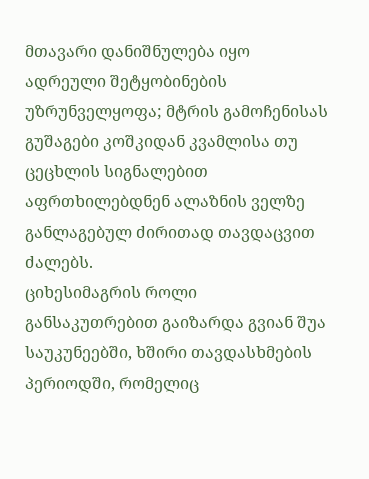მთავარი დანიშნულება იყო ადრეული შეტყობინების უზრუნველყოფა; მტრის გამოჩენისას გუშაგები კოშკიდან კვამლისა თუ ცეცხლის სიგნალებით აფრთხილებდნენ ალაზნის ველზე განლაგებულ ძირითად თავდაცვით ძალებს.
ციხესიმაგრის როლი განსაკუთრებით გაიზარდა გვიან შუა საუკუნეებში, ხშირი თავდასხმების პერიოდში, რომელიც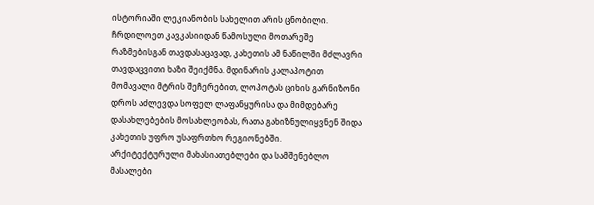ისტორიაში ლეკიანობის სახელით არის ცნობილი. ჩრდილოეთ კავკასიიდან წამოსული მოთარეშე რაზმებისგან თავდასაცავად, კახეთის ამ ნაწილში მძლავრი თავდაცვითი ხაზი შეიქმნა. მდინარის კალაპოტით მომავალი მტრის შეჩერებით, ლოპოტას ციხის გარნიზონი დროს აძლევდა სოფელ ლაფანყურისა და მიმდებარე დასახლებების მოსახლეობას, რათა გახიზნულიყვნენ შიდა კახეთის უფრო უსაფრთხო რეგიონებში.
არქიტექტურული მახასიათებლები და სამშენებლო მასალები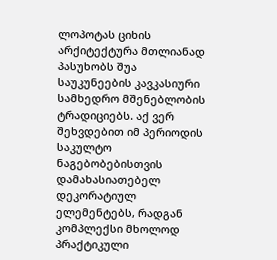ლოპოტას ციხის არქიტექტურა მთლიანად პასუხობს შუა საუკუნეების კავკასიური სამხედრო მშენებლობის ტრადიციებს. აქ ვერ შეხვდებით იმ პერიოდის საკულტო ნაგებობებისთვის დამახასიათებელ დეკორატიულ ელემენტებს, რადგან კომპლექსი მხოლოდ პრაქტიკული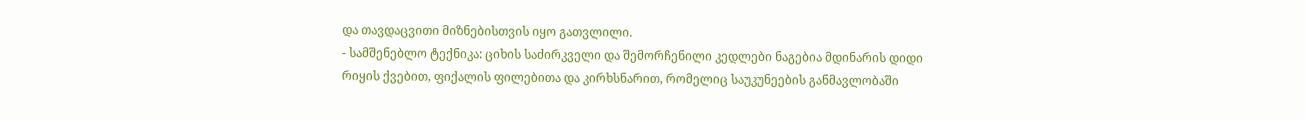და თავდაცვითი მიზნებისთვის იყო გათვლილი.
- სამშენებლო ტექნიკა: ციხის საძირკველი და შემორჩენილი კედლები ნაგებია მდინარის დიდი რიყის ქვებით, ფიქალის ფილებითა და კირხსნარით, რომელიც საუკუნეების განმავლობაში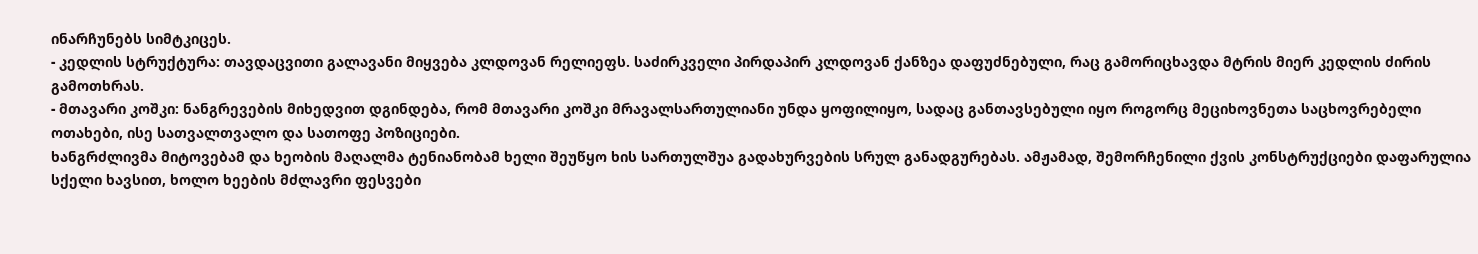ინარჩუნებს სიმტკიცეს.
- კედლის სტრუქტურა: თავდაცვითი გალავანი მიყვება კლდოვან რელიეფს. საძირკველი პირდაპირ კლდოვან ქანზეა დაფუძნებული, რაც გამორიცხავდა მტრის მიერ კედლის ძირის გამოთხრას.
- მთავარი კოშკი: ნანგრევების მიხედვით დგინდება, რომ მთავარი კოშკი მრავალსართულიანი უნდა ყოფილიყო, სადაც განთავსებული იყო როგორც მეციხოვნეთა საცხოვრებელი ოთახები, ისე სათვალთვალო და სათოფე პოზიციები.
ხანგრძლივმა მიტოვებამ და ხეობის მაღალმა ტენიანობამ ხელი შეუწყო ხის სართულშუა გადახურვების სრულ განადგურებას. ამჟამად, შემორჩენილი ქვის კონსტრუქციები დაფარულია სქელი ხავსით, ხოლო ხეების მძლავრი ფესვები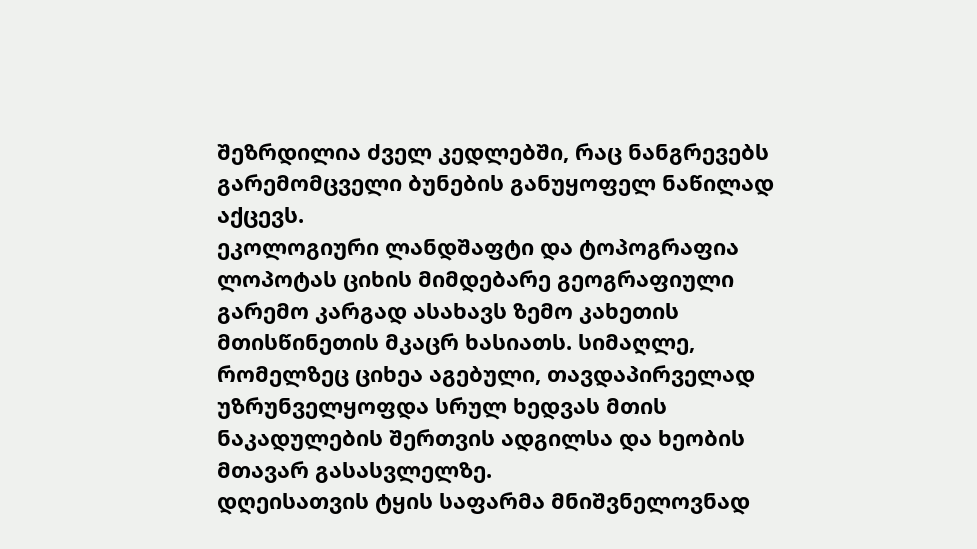შეზრდილია ძველ კედლებში, რაც ნანგრევებს გარემომცველი ბუნების განუყოფელ ნაწილად აქცევს.
ეკოლოგიური ლანდშაფტი და ტოპოგრაფია
ლოპოტას ციხის მიმდებარე გეოგრაფიული გარემო კარგად ასახავს ზემო კახეთის მთისწინეთის მკაცრ ხასიათს. სიმაღლე, რომელზეც ციხეა აგებული, თავდაპირველად უზრუნველყოფდა სრულ ხედვას მთის ნაკადულების შერთვის ადგილსა და ხეობის მთავარ გასასვლელზე.
დღეისათვის ტყის საფარმა მნიშვნელოვნად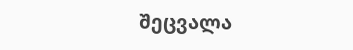შეცვალა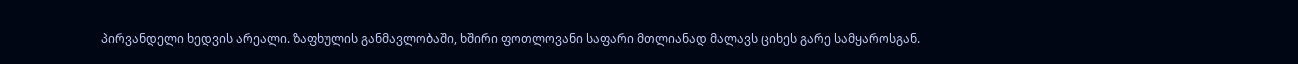პირვანდელი ხედვის არეალი. ზაფხულის განმავლობაში, ხშირი ფოთლოვანი საფარი მთლიანად მალავს ციხეს გარე სამყაროსგან.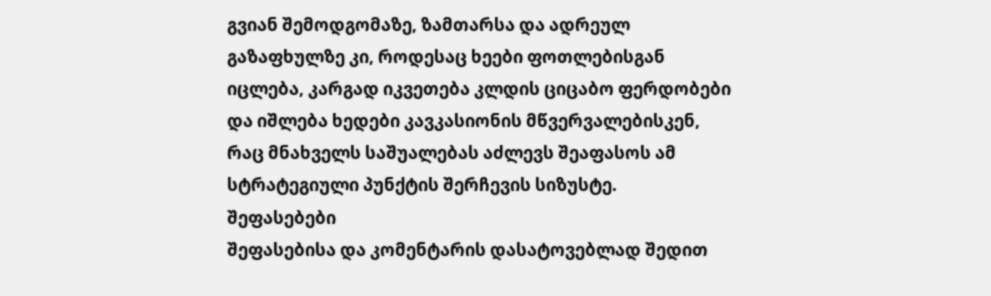გვიან შემოდგომაზე, ზამთარსა და ადრეულ გაზაფხულზე კი, როდესაც ხეები ფოთლებისგან იცლება, კარგად იკვეთება კლდის ციცაბო ფერდობები და იშლება ხედები კავკასიონის მწვერვალებისკენ, რაც მნახველს საშუალებას აძლევს შეაფასოს ამ სტრატეგიული პუნქტის შერჩევის სიზუსტე.
შეფასებები
შეფასებისა და კომენტარის დასატოვებლად შედით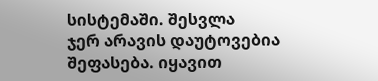სისტემაში. შესვლა
ჯერ არავის დაუტოვებია შეფასება. იყავით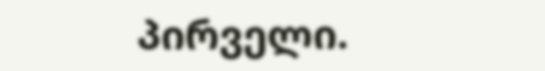პირველი.